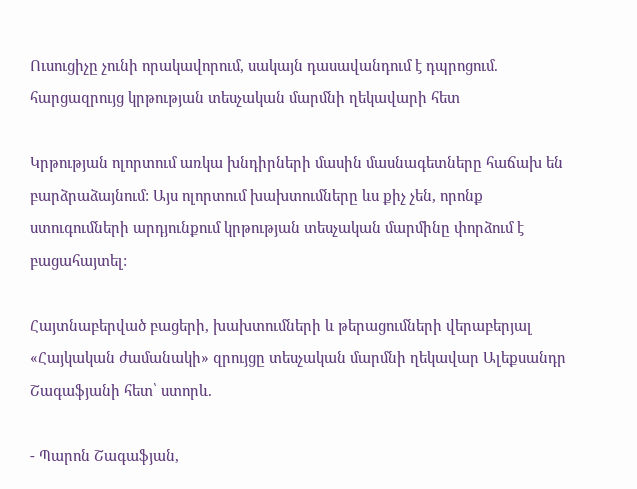Ուսուցիչը չունի որակավորում, սակայն դասավանդում է դպրոցում. հարցազրույց կրթության տեսչական մարմնի ղեկավարի հետ

Կրթության ոլորտում առկա խնդիրների մասին մասնագետները հաճախ են բարձրաձայնում: Այս ոլորտում խախտումները ևս քիչ չեն, որոնք ստուգումների արդյունքում կրթության տեսչական մարմինը փորձում է բացահայտել:

Հայտնաբերված բացերի, խախտումների և թերացումների վերաբերյալ «Հայկական ժամանակի» զրույցը տեսչական մարմնի ղեկավար Ալեքսանդր Շագաֆյանի հետ՝ ստորև.

- Պարոն Շագաֆյան,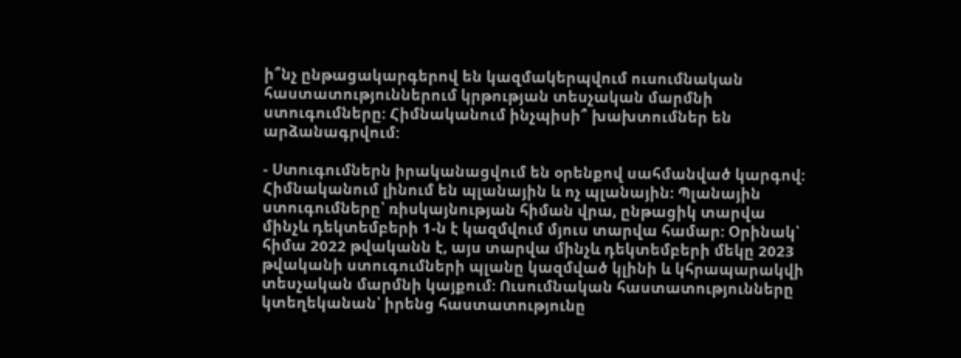ի՞նչ ընթացակարգերով են կազմակերպվում ուսումնական հաստատություններում կրթության տեսչական մարմնի ստուգումները: Հիմնականում ինչպիսի՞ խախտումներ են արձանագրվում:

- Ստուգումներն իրականացվում են օրենքով սահմանված կարգով: Հիմնականում լինում են պլանային և ոչ պլանային: Պլանային ստուգումները՝ ռիսկայնության հիման վրա, ընթացիկ տարվա մինչև դեկտեմբերի 1-ն է կազմվում մյուս տարվա համար: Օրինակ՝ հիմա 2022 թվականն է, այս տարվա մինչև դեկտեմբերի մեկը 2023 թվականի ստուգումների պլանը կազմված կլինի և կհրապարակվի տեսչական մարմնի կայքում: Ուսումնական հաստատությունները կտեղեկանան՝ իրենց հաստատությունը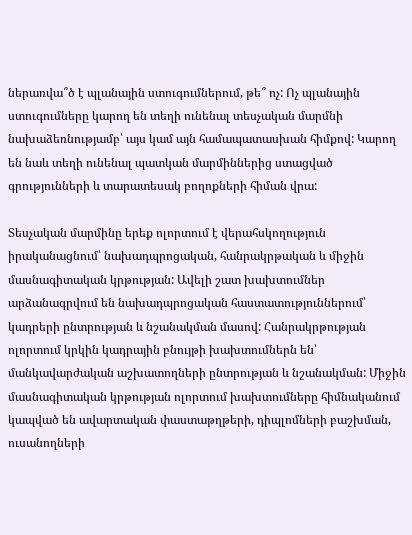ներառվա՞ծ է պլանային ստուգումներում, թե՞ ոչ: Ոչ պլանային ստուգումները կարող են տեղի ունենալ տեսչական մարմնի նախաձեռնությամբ՝ այս կամ այն համապատասխան հիմքով: Կարող են նաև տեղի ունենալ պատկան մարմիններից ստացված գրությունների և տարատեսակ բողոքների հիման վրա:

Տեսչական մարմինը երեք ոլորտում է վերահսկողություն իրականացնում՝ նախադպրոցական, հանրակրթական և միջին մասնագիտական կրթության: Ավելի շատ խախտումներ արձանագրվում են նախադպրոցական հաստատություններում՝ կադրերի ընտրության և նշանակման մասով: Հանրակրթության ոլորտում կրկին կադրային բնույթի խախտումներն են՝ մանկավարժական աշխատողների ընտրության և նշանակման: Միջին մասնագիտական կրթության ոլորտում խախտումները հիմնականում կապված են ավարտական փաստաթղթերի, դիպլոմների բաշխման, ուսանողների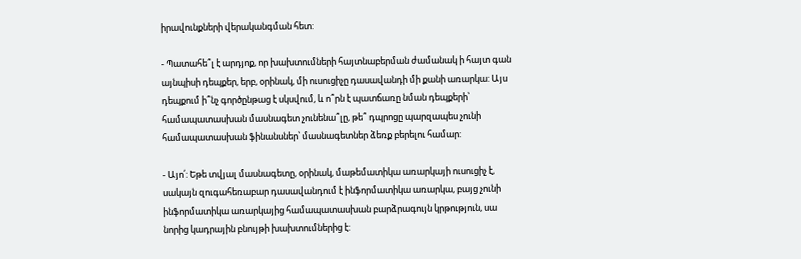իրավունքների վերականգման հետ:

- Պատահե՞լ է արդյոք, որ խախտումների հայտնաբերման ժամանակ ի հայտ գան այնպիսի դեպքեր, երբ, օրինակ, մի ուսուցիչը դասավանդի մի քանի առարկա: Այս դեպքում ի՞նչ գործընթաց է սկսվում, և ո՞րն է պատճառը նման դեպքերի՝ համապատասխան մասնագետ չունենա՞լը, թե՞ դպրոցը պարզապես չունի համապատասխան ֆինանսներ՝ մասնագետներ ձեռք բերելու համար:

- Այո՛: Եթե տվյալ մասնագետը, օրինակ, մաթեմատիկա առարկայի ուսուցիչ է, սակայն զուգահեռաբար դասավանդում է ինֆորմատիկա առարկա, բայց չունի ինֆորմատիկա առարկայից համապատասխան բարձրագույն կրթություն, սա նորից կադրային բնույթի խախտումներից է: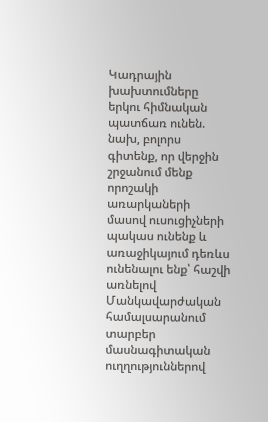Կադրային խախտումները երկու հիմնական պատճառ ունեն. նախ, բոլորս գիտենք, որ վերջին շրջանում մենք որոշակի առարկաների մասով ուսուցիչների պակաս ունենք և առաջիկայում դեռևս ունենալու ենք՝ հաշվի առնելով Մանկավարժական համալսարանում տարբեր մասնագիտական ուղղություններով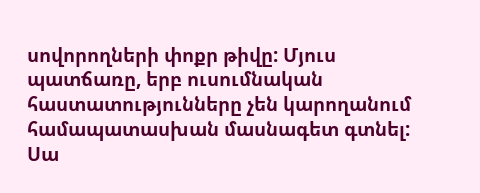սովորողների փոքր թիվը: Մյուս պատճառը, երբ ուսումնական հաստատությունները չեն կարողանում համապատասխան մասնագետ գտնել: Սա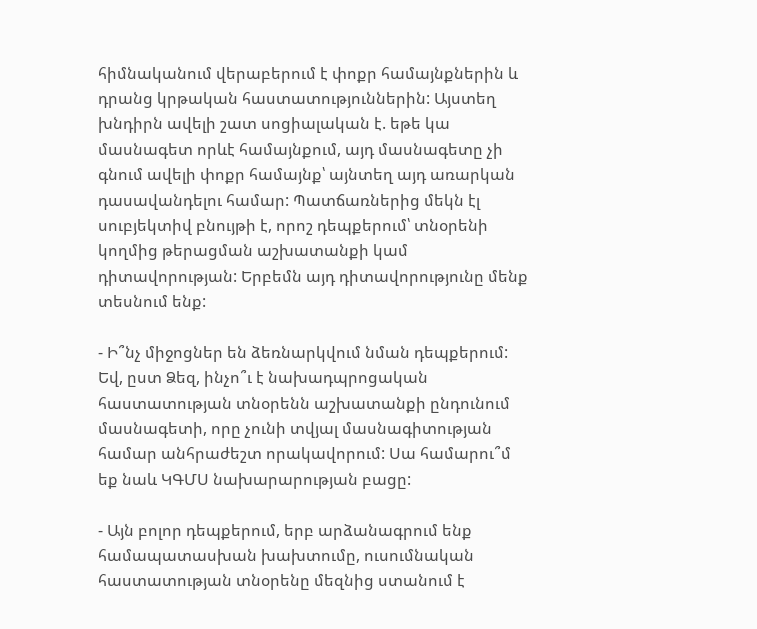հիմնականում վերաբերում է փոքր համայնքներին և դրանց կրթական հաստատություններին: Այստեղ խնդիրն ավելի շատ սոցիալական է. եթե կա մասնագետ որևէ համայնքում, այդ մասնագետը չի գնում ավելի փոքր համայնք՝ այնտեղ այդ առարկան դասավանդելու համար: Պատճառներից մեկն էլ սուբյեկտիվ բնույթի է, որոշ դեպքերում՝ տնօրենի կողմից թերացման աշխատանքի կամ դիտավորության: Երբեմն այդ դիտավորությունը մենք տեսնում ենք:

- Ի՞նչ միջոցներ են ձեռնարկվում նման դեպքերում: Եվ, ըստ Ձեզ, ինչո՞ւ է նախադպրոցական հաստատության տնօրենն աշխատանքի ընդունում մասնագետի, որը չունի տվյալ մասնագիտության համար անհրաժեշտ որակավորում: Սա համարու՞մ եք նաև ԿԳՄՍ նախարարության բացը:

- Այն բոլոր դեպքերում, երբ արձանագրում ենք համապատասխան խախտումը, ուսումնական հաստատության տնօրենը մեզնից ստանում է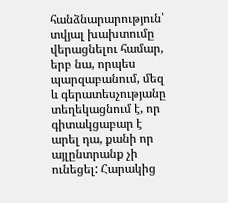հանձնարարություն՝ տվյալ խախտումը վերացնելու համար, երբ նա, որպես պարզաբանում, մեզ և գերատեսչությանը տեղեկացնում է, որ գիտակցաբար է արել դա, քանի որ այլընտրանք չի ունեցել: Հարակից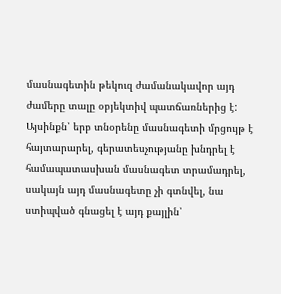մասնագետին թեկուզ ժամանակավոր այդ ժամերը տալը օբյեկտիվ պատճառներից է: Այսինքն՝ երբ տնօրենը մասնագետի մրցույթ է հայտարարել, գերատեսչությանը խնդրել է համապատասխան մասնագետ տրամադրել, սակայն այդ մասնագետը չի գտնվել, նա ստիպված գնացել է այդ քայլին՝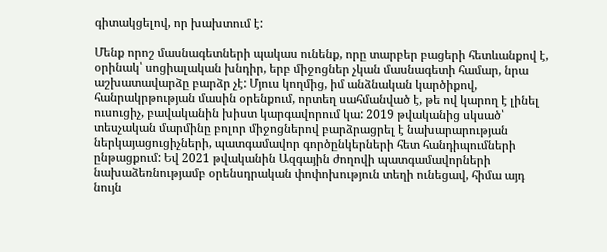գիտակցելով, որ խախտում է:

Մենք որոշ մասնագետների պակաս ունենք, որը տարբեր բացերի հետևանքով է, օրինակ՝ սոցիալական խնդիր, երբ միջոցներ չկան մասնագետի համար, նրա աշխատավարձը բարձր չէ: Մյուս կողմից, իմ անձնական կարծիքով, հանրակրթության մասին օրենքում, որտեղ սահմանված է, թե ով կարող է լինել ուսուցիչ, բավականին խիստ կարգավորում կա: 2019 թվականից սկսած՝ տեսչական մարմինը բոլոր միջոցներով բարձրացրել է նախարարության ներկայացուցիչների, պատգամավոր գործընկերների հետ հանդիպումների ընթացքում: Եվ 2021 թվականին Ազգային ժողովի պատգամավորների նախաձեռնությամբ օրենսդրական փոփոխություն տեղի ունեցավ, հիմա այդ նույն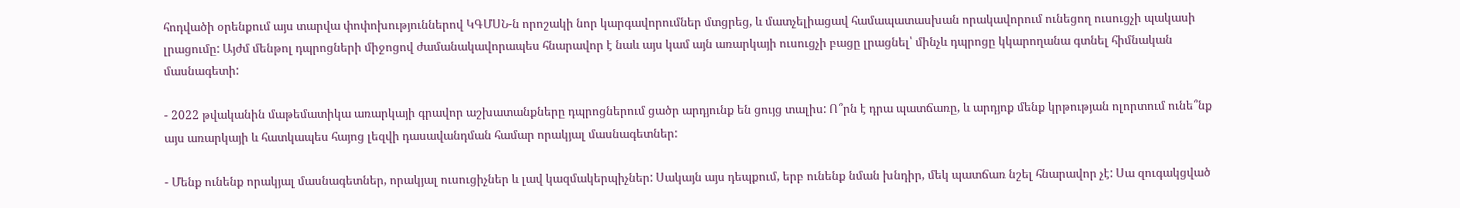հոդվածի օրենքում այս տարվա փոփոխություններով ԿԳՄՍՆ-ն որոշակի նոր կարգավորումներ մտցրեց, և մատչելիացավ համապատասխան որակավորում ունեցող ուսուցչի պակասի լրացումը: Այժմ մենթոլ դպրոցների միջոցով ժամանակավորապես հնարավոր է նաև այս կամ այն առարկայի ուսուցչի բացը լրացնել՝ մինչև դպրոցը կկարողանա գտնել հիմնական մասնագետի:

- 2022 թվականին մաթեմատիկա առարկայի գրավոր աշխատանքները դպրոցներում ցածր արդյունք են ցույց տալիս: Ո՞րն է դրա պատճառը, և արդյոք մենք կրթության ոլորտում ունե՞նք այս առարկայի և հատկապես հայոց լեզվի դասավանդման համար որակյալ մասնագետներ:

- Մենք ունենք որակյալ մասնագետներ, որակյալ ուսուցիչներ և լավ կազմակերպիչներ: Սակայն այս դեպքում, երբ ունենք նման խնդիր, մեկ պատճառ նշել հնարավոր չէ: Սա զուգակցված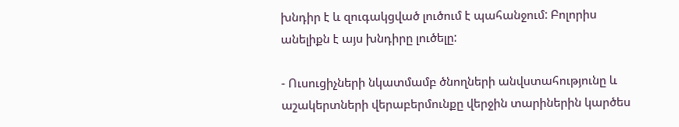խնդիր է և զուգակցված լուծում է պահանջում: Բոլորիս անելիքն է այս խնդիրը լուծելը:

- Ուսուցիչների նկատմամբ ծնողների անվստահությունը և աշակերտների վերաբերմունքը վերջին տարիներին կարծես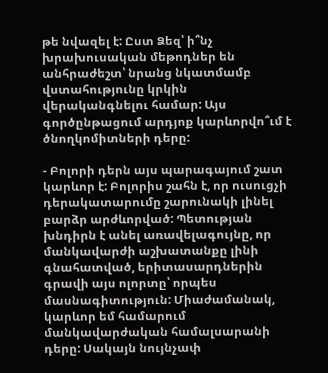թե նվազել է: Ըստ Ձեզ՝ ի՞նչ խրախուսական մեթոդներ են անհրաժեշտ՝ նրանց նկատմամբ վստահությունը կրկին վերականգնելու համար: Այս գործընթացում արդյոք կարևորվո՞ւմ է ծնողկոմիտների դերը:

- Բոլորի դերն այս պարագայում շատ կարևոր է: Բոլորիս շահն է, որ ուսուցչի դերակատարումը շարունակի լինել բարձր արժևորված: Պետության խնդիրն է անել առավելագույնը, որ մանկավարժի աշխատանքը լինի գնահատված, երիտասարդներին գրավի այս ոլորտը՝ որպես մասնագիտություն: Միաժամանակ, կարևոր եմ համարում մանկավարժական համալսարանի դերը: Սակայն նույնչափ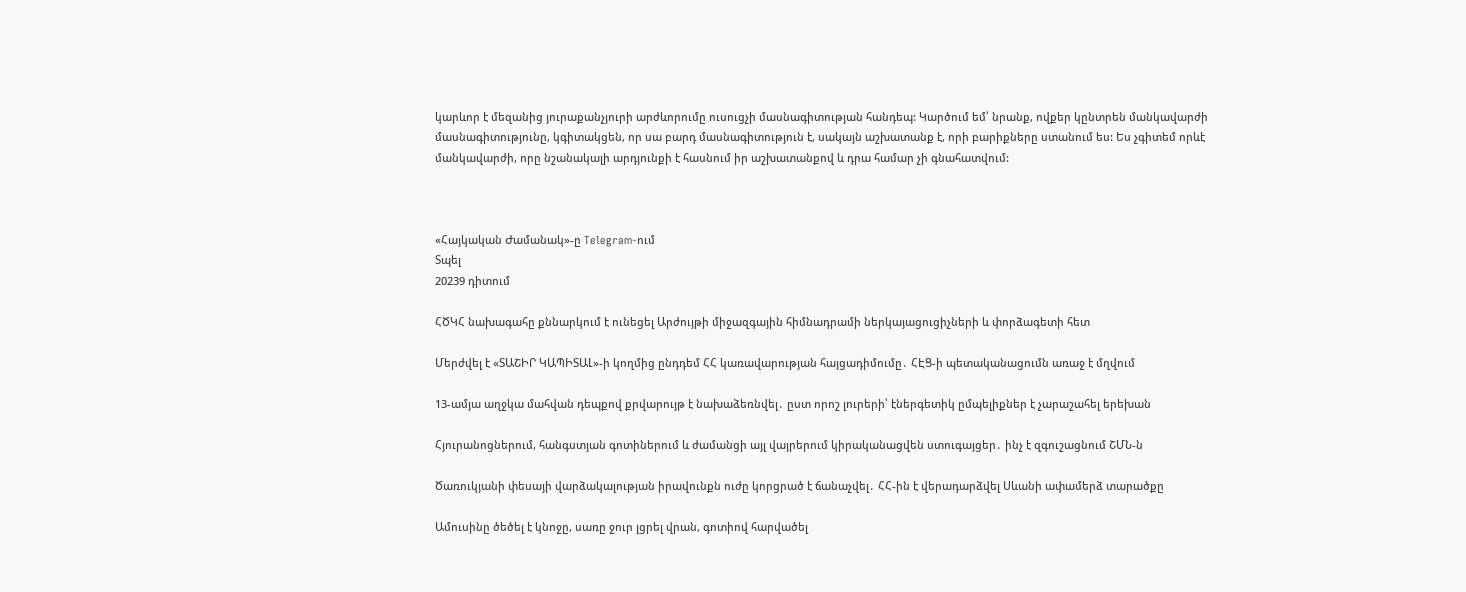կարևոր է մեզանից յուրաքանչյուրի արժևորումը ուսուցչի մասնագիտության հանդեպ: Կարծում եմ՝ նրանք, ովքեր կընտրեն մանկավարժի մասնագիտությունը, կգիտակցեն, որ սա բարդ մասնագիտություն է, սակայն աշխատանք է, որի բարիքները ստանում ես: Ես չգիտեմ որևէ մանկավարժի, որը նշանակալի արդյունքի է հասնում իր աշխատանքով և դրա համար չի գնահատվում:



«Հայկական Ժամանակ»-ը Telegram-ում
Տպել
20239 դիտում

ՀԾԿՀ նախագահը քննարկում է ունեցել Արժույթի միջազգային հիմնադրամի ներկայացուցիչների և փորձագետի հետ

Մերժվել է «ՏԱՇԻՐ ԿԱՊԻՏԱԼ»-ի կողմից ընդդեմ ՀՀ կառավարության հայցադիմումը․ ՀԷՑ-ի պետականացումն առաջ է մղվում

13-ամյա աղջկա մահվան դեպքով քրվարույթ է նախաձեռնվել․ ըստ որոշ լուրերի՝ էներգետիկ ըմպելիքներ է չարաշահել երեխան

Հյուրանոցներում, հանգստյան գոտիներում և ժամանցի այլ վայրերում կիրականացվեն ստուգայցեր․ ինչ է զգուշացնում ՇՄՆ-ն

Ծառուկյանի փեսայի վարձակալության իրավունքն ուժը կորցրած է ճանաչվել․ ՀՀ-ին է վերադարձվել Սևանի ափամերձ տարածքը

Ամուսինը ծեծել է կնոջը, սառը ջուր լցրել վրան, գոտիով հարվածել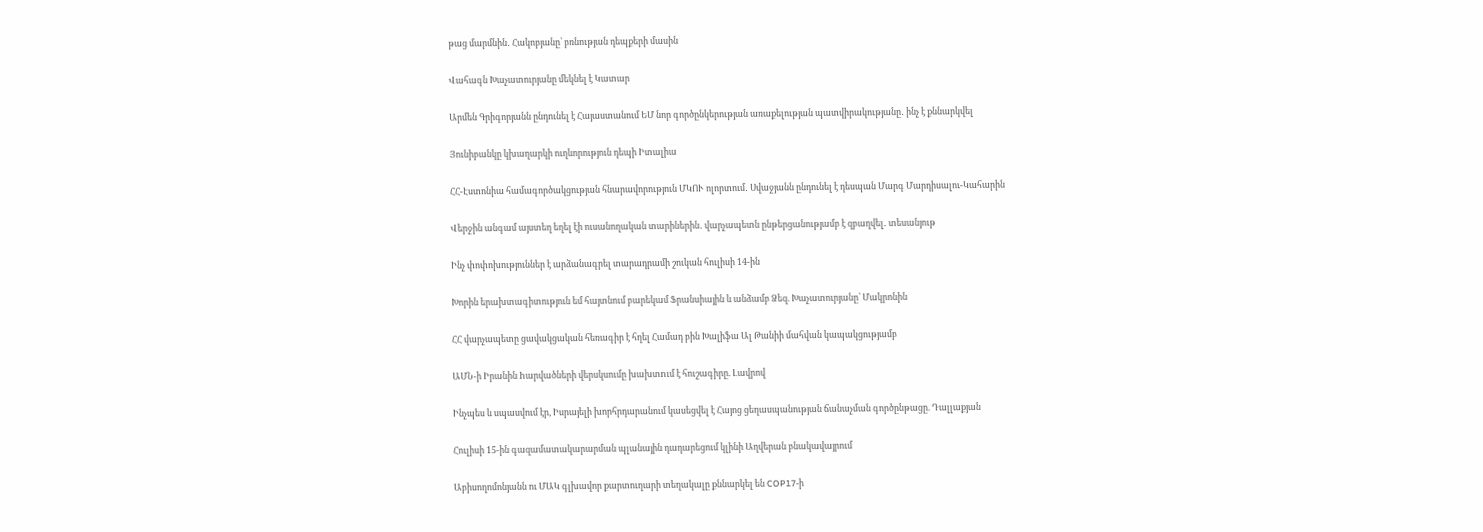թաց մարմնին․ Հակոբյանը՝ բռնության դեպքերի մասին

Վահագն Խաչատուրյանը մեկնել է Կատար

Արմեն Գրիգորյանն ընդունել է Հայաստանում ԵՄ նոր գործընկերության առաքելության պատվիրակությանը․ ինչ է քննարկվել

Յունիբանկը կխաղարկի ուղևորություն դեպի Իտալիա

ՀՀ-Էստոնիա համագործակցության հնարավորություն ՄԿՈՒ ոլորտում․ Սվաջյանն ընդունել է դեսպան Մարգ Մարդիսալու-Կահարին

Վերջին անգամ այստեղ եղել էի ուսանողական տարիներին․ վարչապետն ընթերցանությամբ է զբաղվել․ տեսանյութ

Ինչ փոփոխություններ է արձանագրել տարադրամի շուկան հուլիսի 14-ին

Խորին երախտագիտություն եմ հայտնում բարեկամ Ֆրանսիային և անձամբ Ձեզ. Խաչատուրյանը՝ Մակրոնին

ՀՀ վարչապետը ցավակցական հեռագիր է հղել Համադ բին Խալիֆա Ալ Թանիի մահվան կապակցությամբ

ԱՄՆ-ի Իրանին hարվածների վերսկսումը խախտnւմ է հուշագիրը. Լավրով

Ինչպես և սպասվում էր, Իսրայելի խորհրդարանում կասեցվել է Հայոց ցեղասպանության ճանաչման գործընթացը. Դալլաքյան

Հուլիսի 15-ին գազամատակարարման պլանային դադարեցում կլինի Աղվերան բնակավայրում

Աբիսողոմոնյանն ու ՄԱԿ գլխավոր քարտուղարի տեղակալը քննարկել են COP17-ի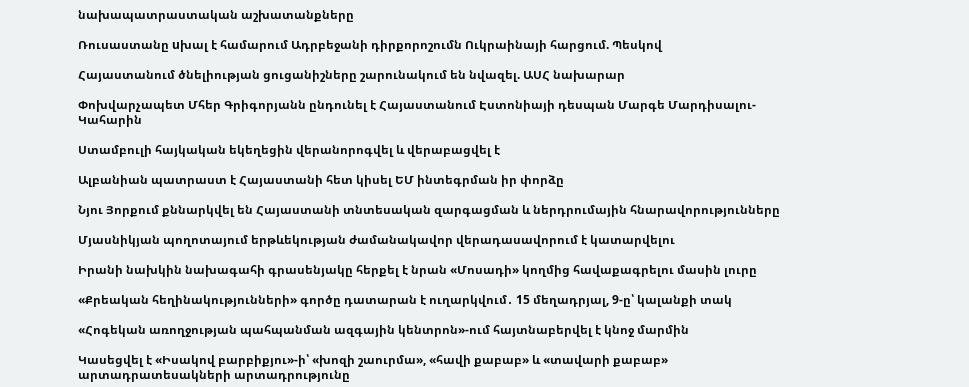նախապատրաստական աշխատանքները

Ռուսաստանը uխալ է համարում Ադրբեջանի դիրքորոշումն Ուկրաինայի հարցում. Պեսկով

Հայաստանում ծնելիության ցուցանիշները շարունակում են նվազել. ԱՍՀ նախարար

Փոխվարչապետ Մհեր Գրիգորյանն ընդունել է Հայաստանում Էստոնիայի դեսպան Մարգե Մարդիսալու-Կահարին

Ստամբուլի հայկական եկեղեցին վերանորոգվել և վերաբացվել է

Ալբանիան պատրաստ է Հայաստանի հետ կիսել ԵՄ ինտեգրման իր փորձը

Նյու Յորքում քննարկվել են Հայաստանի տնտեսական զարգացման և ներդրումային հնարավորությունները

Մյասնիկյան պողոտայում երթևեկության ժամանակավոր վերադասավորում է կատարվելու

Իրանի նախկին նախագահի գրասենյակը հերքել է նրան «Մոսադի» կողմից հավաքագրելու մասին լուրը

«Քրեական հեղինակությունների» գործը դատարան է ուղարկվում․ 15 մեղադրյալ, 9-ը՝ կալանքի տակ

«Հոգեկան առողջության պահպանման ազգային կենտրոն»-ում հայտնաբերվել է կնոջ մարմին

Կասեցվել է «Իսակով բարբիքյու»-ի՝ «խոզի շաուրմա», «հավի քաբաբ» և «տավարի քաբաբ» արտադրատեսակների արտադրությունը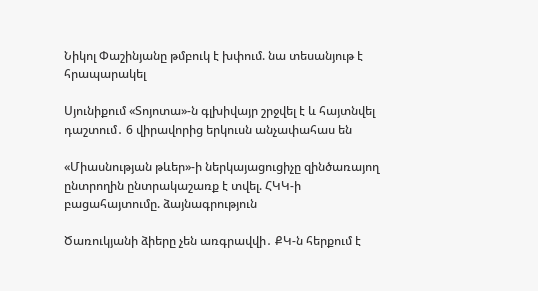Նիկոլ Փաշինյանը թմբուկ է խփում. նա տեսանյութ է հրապարակել

Սյունիքում «Տոյոտա»-ն գլխիվայր շրջվել է և հայտնվել դաշտում․ 6 վիրավորից երկուսն անչափահաս են

«Միասնության թևեր»-ի ներկայացուցիչը զինծառայող ընտրողին ընտրակաշառք է տվել. ՀԿԿ-ի բացահայտումը. ձայնագրություն

Ծառուկյանի ձիերը չեն առգրավվի․ ՔԿ-ն հերքում է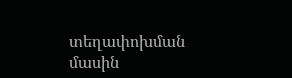տեղափոխման մասին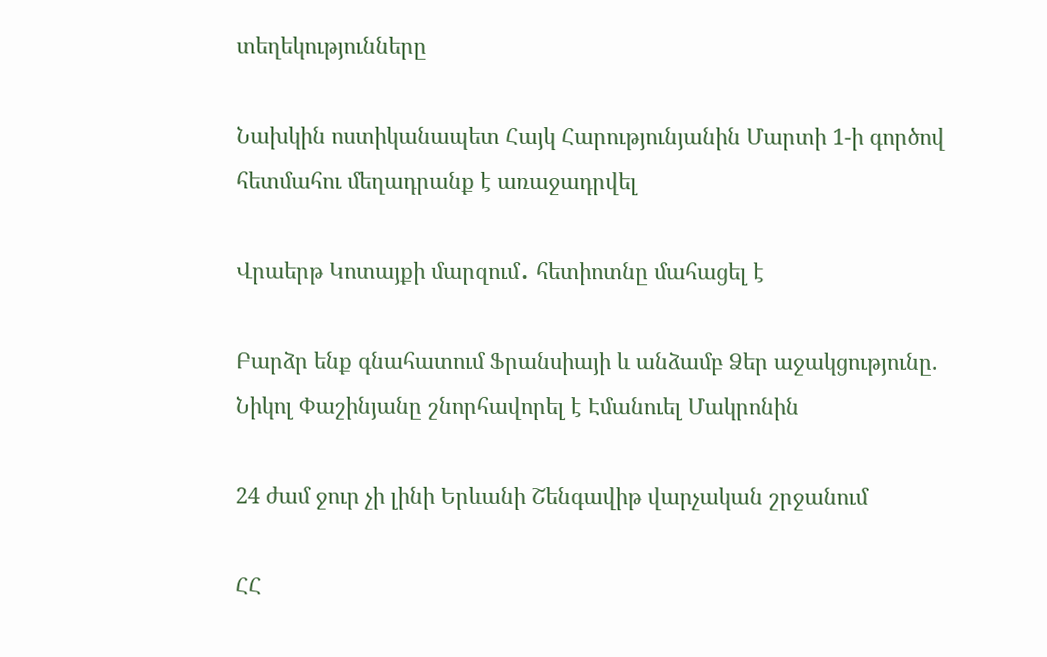տեղեկությունները

Նախկին ոստիկանապետ Հայկ Հարությունյանին Մարտի 1-ի գործով հետմահու մեղադրանք է առաջադրվել

Վրաերթ Կոտայքի մարզում․ հետիոտնը մահացել է

Բարձր ենք գնահատում Ֆրանսիայի և անձամբ Ձեր աջակցությունը. Նիկոլ Փաշինյանը շնորհավորել է Էմանուել Մակրոնին

24 ժամ ջուր չի լինի Երևանի Շենգավիթ վարչական շրջանում

ՀՀ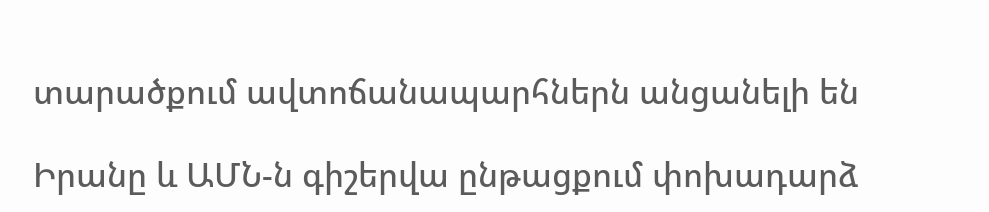տարածքում ավտոճանապարհներն անցանելի են

Իրանը և ԱՄՆ-ն գիշերվա ընթացքում փոխադարձ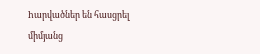hարվածներ են հասցրել միմյանց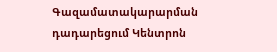Գազամատակարարման դադարեցում Կենտրոն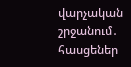վարչական շրջանում․ հասցեներ